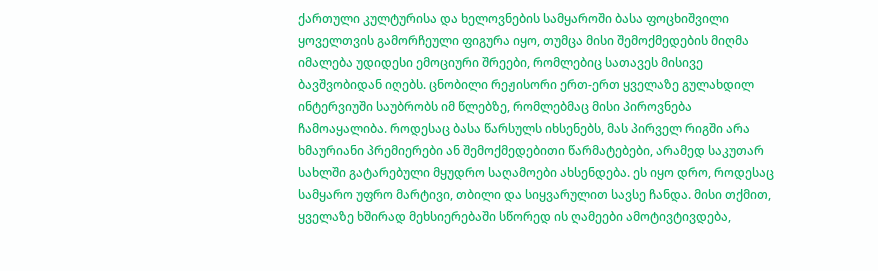ქართული კულტურისა და ხელოვნების სამყაროში ბასა ფოცხიშვილი ყოველთვის გამორჩეული ფიგურა იყო, თუმცა მისი შემოქმედების მიღმა იმალება უდიდესი ემოციური შრეები, რომლებიც სათავეს მისივე ბავშვობიდან იღებს. ცნობილი რეჟისორი ერთ-ერთ ყველაზე გულახდილ ინტერვიუში საუბრობს იმ წლებზე, რომლებმაც მისი პიროვნება ჩამოაყალიბა. როდესაც ბასა წარსულს იხსენებს, მას პირველ რიგში არა ხმაურიანი პრემიერები ან შემოქმედებითი წარმატებები, არამედ საკუთარ სახლში გატარებული მყუდრო საღამოები ახსენდება. ეს იყო დრო, როდესაც სამყარო უფრო მარტივი, თბილი და სიყვარულით სავსე ჩანდა. მისი თქმით, ყველაზე ხშირად მეხსიერებაში სწორედ ის ღამეები ამოტივტივდება,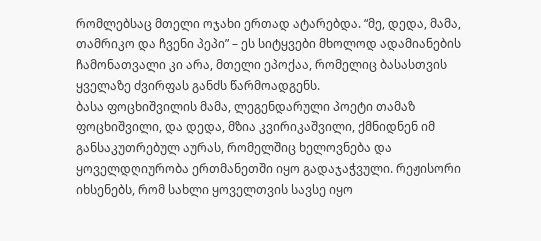რომლებსაც მთელი ოჯახი ერთად ატარებდა. “მე, დედა, მამა, თამრიკო და ჩვენი პეპი” – ეს სიტყვები მხოლოდ ადამიანების ჩამონათვალი კი არა, მთელი ეპოქაა, რომელიც ბასასთვის ყველაზე ძვირფას განძს წარმოადგენს.
ბასა ფოცხიშვილის მამა, ლეგენდარული პოეტი თამაზ ფოცხიშვილი, და დედა, მზია კვირიკაშვილი, ქმნიდნენ იმ განსაკუთრებულ აურას, რომელშიც ხელოვნება და ყოველდღიურობა ერთმანეთში იყო გადაჯაჭვული. რეჟისორი იხსენებს, რომ სახლი ყოველთვის სავსე იყო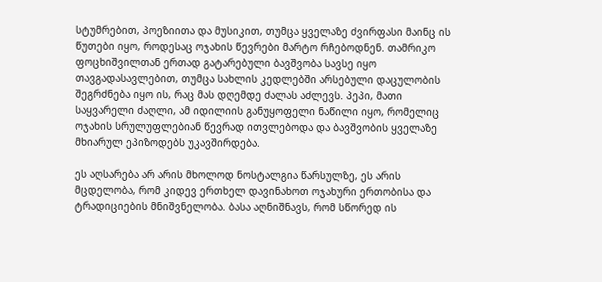სტუმრებით, პოეზიითა და მუსიკით, თუმცა ყველაზე ძვირფასი მაინც ის წუთები იყო, როდესაც ოჯახის წევრები მარტო რჩებოდნენ. თამრიკო ფოცხიშვილთან ერთად გატარებული ბავშვობა სავსე იყო თავგადასავლებით, თუმცა სახლის კედლებში არსებული დაცულობის შეგრძნება იყო ის, რაც მას დღემდე ძალას აძლევს. პეპი, მათი საყვარელი ძაღლი, ამ იდილიის განუყოფელი ნაწილი იყო, რომელიც ოჯახის სრულუფლებიან წევრად ითვლებოდა და ბავშვობის ყველაზე მხიარულ ეპიზოდებს უკავშირდება.

ეს აღსარება არ არის მხოლოდ ნოსტალგია წარსულზე, ეს არის მცდელობა, რომ კიდევ ერთხელ დავინახოთ ოჯახური ერთობისა და ტრადიციების მნიშვნელობა. ბასა აღნიშნავს, რომ სწორედ ის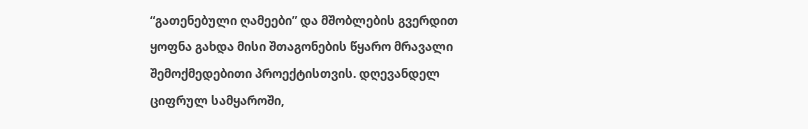“გათენებული ღამეები” და მშობლების გვერდით ყოფნა გახდა მისი შთაგონების წყარო მრავალი შემოქმედებითი პროექტისთვის. დღევანდელ ციფრულ სამყაროში,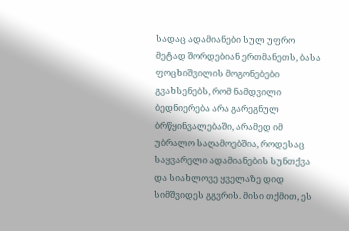სადაც ადამიანები სულ უფრო მეტად შორდებიან ერთმანეთს, ბასა ფოცხიშვილის მოგონებები გვახსენებს, რომ ნამდვილი ბედნიერება არა გარეგნულ ბრწყინვალებაში, არამედ იმ უბრალო საღამოებშია, როდესაც საყვარელი ადამიანების სუნთქვა და სიახლოვე ყველაზე დიდ სიმშვიდეს გგვრის. მისი თქმით, ეს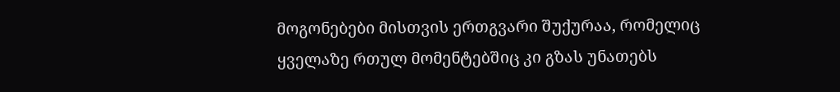მოგონებები მისთვის ერთგვარი შუქურაა, რომელიც ყველაზე რთულ მომენტებშიც კი გზას უნათებს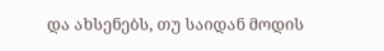და ახსენებს, თუ საიდან მოდის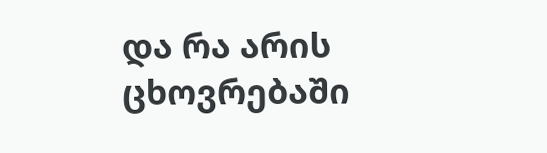და რა არის ცხოვრებაში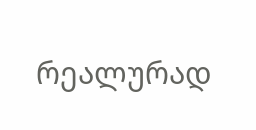რეალურად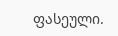ფასეული.